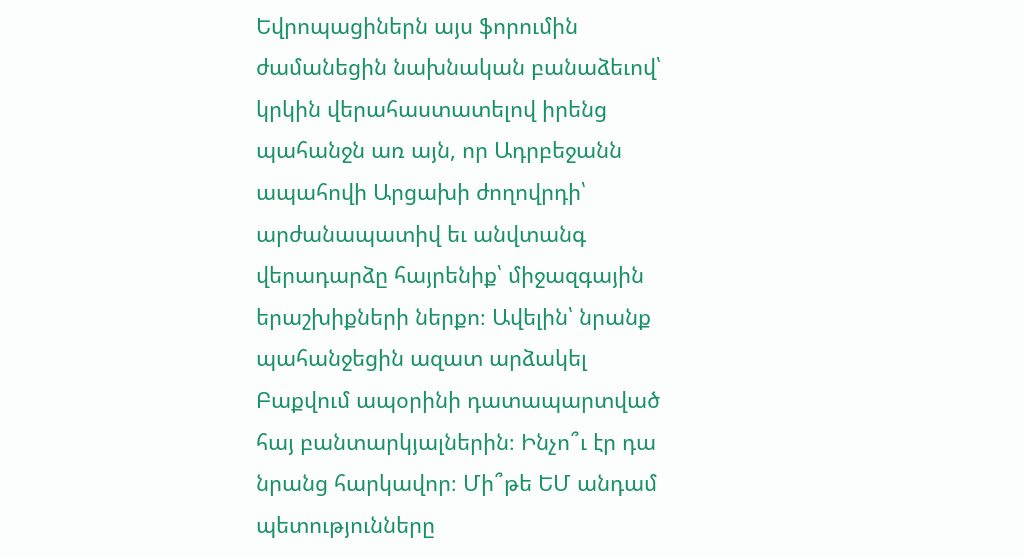Եվրոպացիներն այս ֆորումին ժամանեցին նախնական բանաձեւով՝ կրկին վերահաստատելով իրենց պահանջն առ այն, որ Ադրբեջանն ապահովի Արցախի ժողովրդի՝ արժանապատիվ եւ անվտանգ վերադարձը հայրենիք՝ միջազգային երաշխիքների ներքո։ Ավելին՝ նրանք պահանջեցին ազատ արձակել Բաքվում ապօրինի դատապարտված հայ բանտարկյալներին։ Ինչո՞ւ էր դա նրանց հարկավոր։ Մի՞թե ԵՄ անդամ պետությունները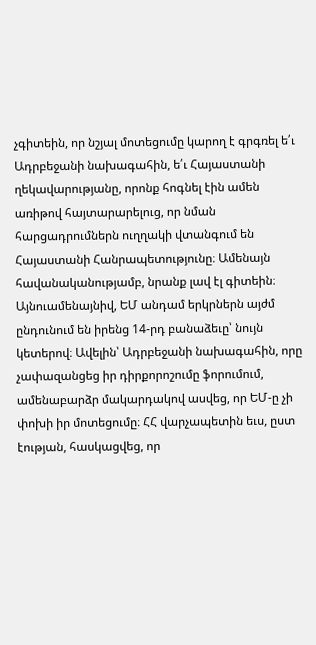չգիտեին, որ նշյալ մոտեցումը կարող է գրգռել ե՛ւ Ադրբեջանի նախագահին, ե՛ւ Հայաստանի ղեկավարությանը, որոնք հոգնել էին ամեն առիթով հայտարարելուց, որ նման հարցադրումներն ուղղակի վտանգում են Հայաստանի Հանրապետությունը։ Ամենայն հավանականությամբ, նրանք լավ էլ գիտեին։
Այնուամենայնիվ, ԵՄ անդամ երկրներն այժմ ընդունում են իրենց 14-րդ բանաձեւը՝ նույն կետերով։ Ավելին՝ Ադրբեջանի նախագահին, որը չափազանցեց իր դիրքորոշումը ֆորումում, ամենաբարձր մակարդակով ասվեց, որ ԵՄ-ը չի փոխի իր մոտեցումը։ ՀՀ վարչապետին եւս, ըստ էության, հասկացվեց, որ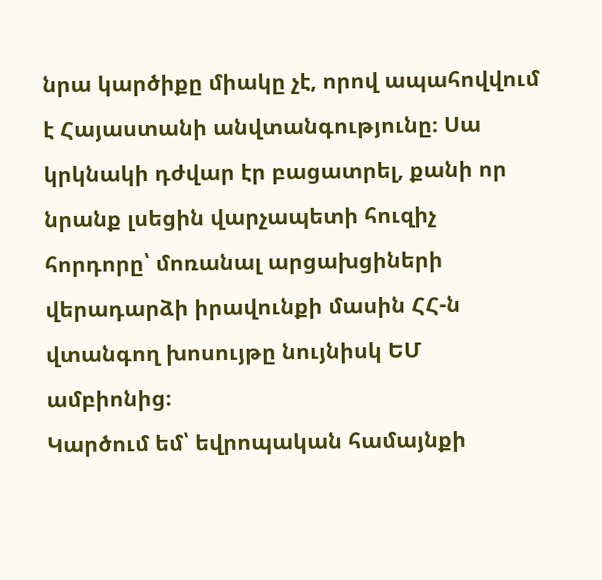նրա կարծիքը միակը չէ, որով ապահովվում է Հայաստանի անվտանգությունը։ Սա կրկնակի դժվար էր բացատրել, քանի որ նրանք լսեցին վարչապետի հուզիչ հորդորը՝ մոռանալ արցախցիների վերադարձի իրավունքի մասին ՀՀ-ն վտանգող խոսույթը նույնիսկ ԵՄ ամբիոնից։
Կարծում եմ՝ եվրոպական համայնքի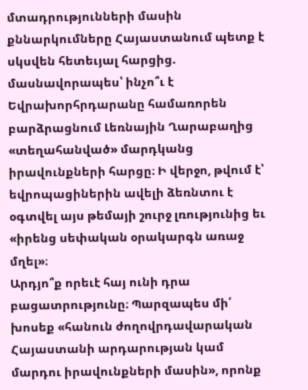մտադրությունների մասին քննարկումները Հայաստանում պետք է սկսվեն հետեւյալ հարցից. մասնավորապես՝ ինչո՞ւ է Եվրախորհրդարանը համառորեն բարձրացնում Լեռնային Ղարաբաղից «տեղահանված» մարդկանց իրավունքների հարցը։ Ի վերջո, թվում է՝ եվրոպացիներին ավելի ձեռնտու է օգտվել այս թեմայի շուրջ լռությունից եւ «իրենց սեփական օրակարգն առաջ մղել»։
Արդյո՞ք որեւէ հայ ունի դրա բացատրությունը։ Պարզապես մի՛ խոսեք «հանուն ժողովրդավարական Հայաստանի արդարության կամ մարդու իրավունքների մասին», որոնք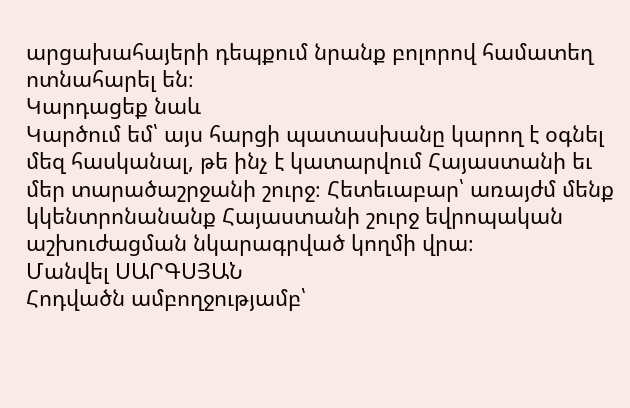արցախահայերի դեպքում նրանք բոլորով համատեղ ոտնահարել են։
Կարդացեք նաև
Կարծում եմ՝ այս հարցի պատասխանը կարող է օգնել մեզ հասկանալ, թե ինչ է կատարվում Հայաստանի եւ մեր տարածաշրջանի շուրջ։ Հետեւաբար՝ առայժմ մենք կկենտրոնանանք Հայաստանի շուրջ եվրոպական աշխուժացման նկարագրված կողմի վրա։
Մանվել ՍԱՐԳՍՅԱՆ
Հոդվածն ամբողջությամբ՝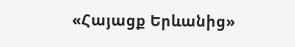«Հայացք Երևանից»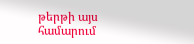թերթի այս համարում